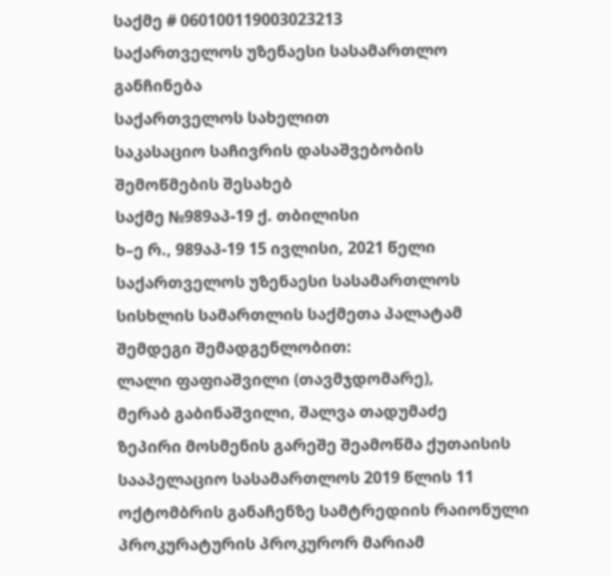საქმე # 060100119003023213
საქართველოს უზენაესი სასამართლო
განჩინება
საქართველოს სახელით
საკასაციო საჩივრის დასაშვებობის
შემოწმების შესახებ
საქმე №989აპ-19 ქ. თბილისი
ხ–ე რ., 989აპ-19 15 ივლისი, 2021 წელი
საქართველოს უზენაესი სასამართლოს სისხლის სამართლის საქმეთა პალატამ შემდეგი შემადგენლობით:
ლალი ფაფიაშვილი (თავმჯდომარე),
მერაბ გაბინაშვილი, შალვა თადუმაძე
ზეპირი მოსმენის გარეშე შეამოწმა ქუთაისის სააპელაციო სასამართლოს 2019 წლის 11 ოქტომბრის განაჩენზე სამტრედიის რაიონული პროკურატურის პროკურორ მარიამ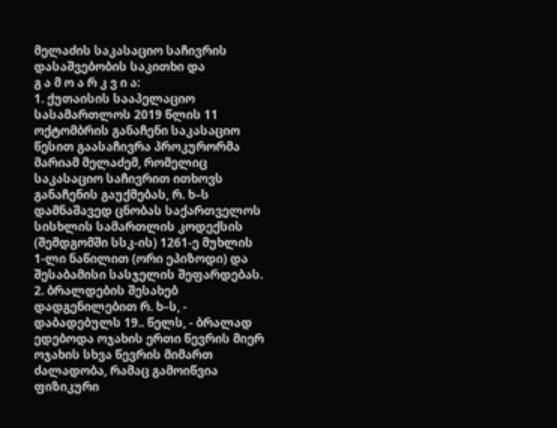მელაძის საკასაციო საჩივრის დასაშვებობის საკითხი და
გ ა მ ო ა რ კ ვ ი ა:
1. ქუთაისის სააპელაციო სასამართლოს 2019 წლის 11 ოქტომბრის განაჩენი საკასაციო წესით გაასაჩივრა პროკურორმა მარიამ მელაძემ, რომელიც საკასაციო საჩივრით ითხოვს განაჩენის გაუქმებას, რ. ხ–ს დამნაშავედ ცნობას საქართველოს სისხლის სამართლის კოდექსის (შემდგომში სსკ-ის) 1261-ე მუხლის 1-ლი ნაწილით (ორი ეპიზოდი) და შესაბამისი სასჯელის შეფარდებას.
2. ბრალდების შესახებ დადგენილებით რ. ხ–ს, - დაბადებულს 19.. წელს, - ბრალად ედებოდა ოჯახის ერთი წევრის მიერ ოჯახის სხვა წევრის მიმართ ძალადობა, რამაც გამოიწვია ფიზიკური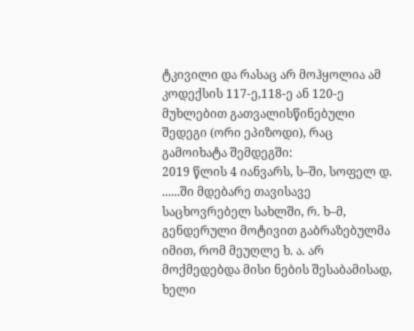ტკივილი და რასაც არ მოჰყოლია ამ კოდექსის 117-ე,118-ე ან 120-ე მუხლებით გათვალისწინებული შედეგი (ორი ეპიზოდი), რაც გამოიხატა შემდეგში:
2019 წლის 4 იანვარს, ს–ში, სოფელ დ. ......ში მდებარე თავისავე საცხოვრებელ სახლში, რ. ხ–მ, გენდერული მოტივით გაბრაზებულმა იმით, რომ მეუღლე ხ. ა. არ მოქმედებდა მისი ნების შესაბამისად, ხელი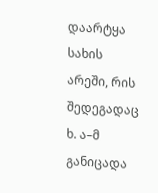დაარტყა სახის არეში, რის შედეგადაც ხ. ა–მ განიცადა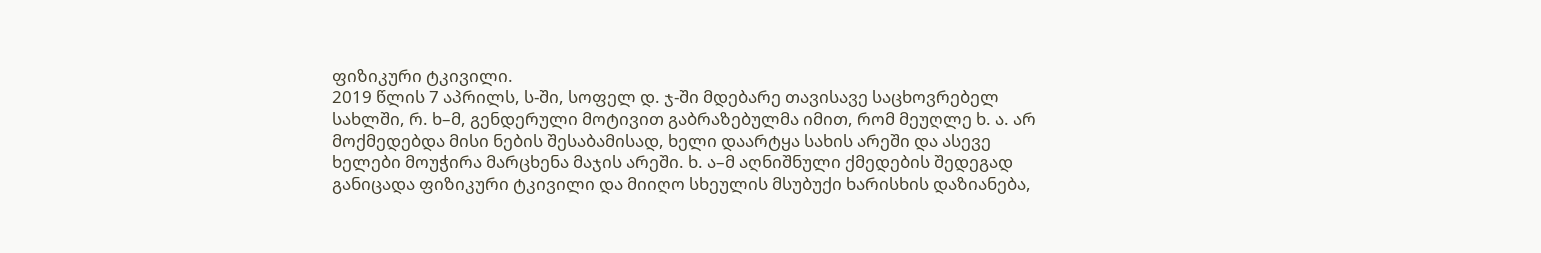ფიზიკური ტკივილი.
2019 წლის 7 აპრილს, ს-ში, სოფელ დ. ჯ-ში მდებარე თავისავე საცხოვრებელ სახლში, რ. ხ–მ, გენდერული მოტივით გაბრაზებულმა იმით, რომ მეუღლე ხ. ა. არ მოქმედებდა მისი ნების შესაბამისად, ხელი დაარტყა სახის არეში და ასევე ხელები მოუჭირა მარცხენა მაჯის არეში. ხ. ა–მ აღნიშნული ქმედების შედეგად განიცადა ფიზიკური ტკივილი და მიიღო სხეულის მსუბუქი ხარისხის დაზიანება,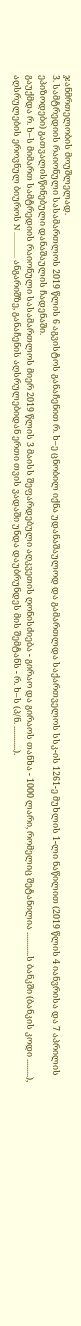ჯანმრთელობის მოუშლელად.
3. სამტრედიის რაიონული სასამართლოს 2019 წლის 6 აგვისტოს განაჩენით რ. ხ–ე ცნობილ იქნა უდანაშაულოდ და გამართლდა საქართველოს სსკ-ის 1261-ე მუხლის 1-ლი ნაწილით (2019 წლის 4 იანვრისა და 7 აპრილის ეპიზოდები) გათვალისწინებული დანაშაულის ჩადენაში.
გაუქმდა რ. ხ–ს მიმართ სამტრედიის რაიონული სასამართლოს მიერ 2019 წლის 3 მაისს შეფარდებული აღკვეთის ღონისძიება - გირაო და გირაოს თანხა - 1000 ლარი, რომელიც შეტანილია ............ს ბანკში (ბანკის კოდი .........), აღსრულების ეროვნულ ბიუროს N ............. ანგარიშზე, განაჩენის აღსრულებიდან ერთი თვის ვადაში უნდა დაუბრუნდეს მის შემტანს - რ. ხ–ს (პ/ნ. ............).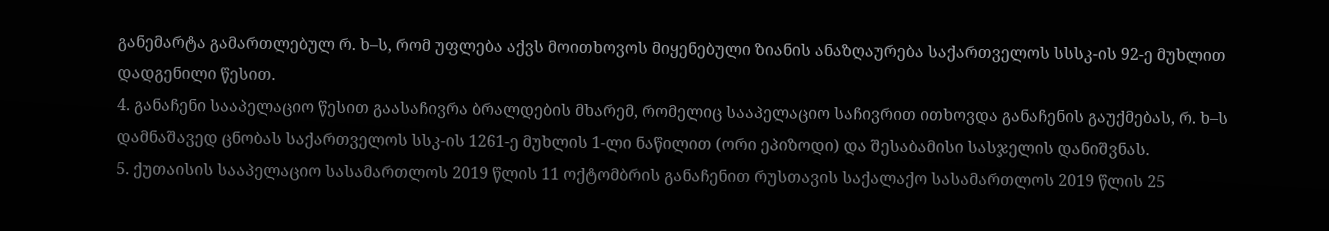განემარტა გამართლებულ რ. ხ–ს, რომ უფლება აქვს მოითხოვოს მიყენებული ზიანის ანაზღაურება საქართველოს სსსკ-ის 92-ე მუხლით დადგენილი წესით.
4. განაჩენი სააპელაციო წესით გაასაჩივრა ბრალდების მხარემ, რომელიც სააპელაციო საჩივრით ითხოვდა განაჩენის გაუქმებას, რ. ხ–ს დამნაშავედ ცნობას საქართველოს სსკ-ის 1261-ე მუხლის 1-ლი ნაწილით (ორი ეპიზოდი) და შესაბამისი სასჯელის დანიშვნას.
5. ქუთაისის სააპელაციო სასამართლოს 2019 წლის 11 ოქტომბრის განაჩენით რუსთავის საქალაქო სასამართლოს 2019 წლის 25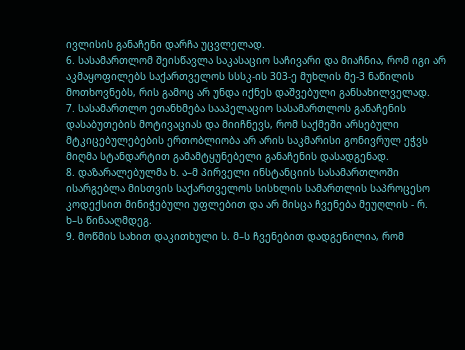ივლისის განაჩენი დარჩა უცვლელად.
6. სასამართლომ შეისწავლა საკასაციო საჩივარი და მიაჩნია, რომ იგი არ აკმაყოფილებს საქართველოს სსსკ-ის 303-ე მუხლის მე-3 ნაწილის მოთხოვნებს, რის გამოც არ უნდა იქნეს დაშვებული განსახილველად.
7. სასამართლო ეთანხმება სააპელაციო სასამართლოს განაჩენის დასაბუთების მოტივაციას და მიიჩნევს, რომ საქმეში არსებული მტკიცებულებების ერთობლიობა არ არის საკმარისი გონივრულ ეჭვს მიღმა სტანდარტით გამამტყუნებელი განაჩენის დასადგენად.
8. დაზარალებულმა ხ. ა–მ პირველი ინსტანციის სასამართლოში ისარგებლა მისთვის საქართველოს სისხლის სამართლის საპროცესო კოდექსით მინიჭებული უფლებით და არ მისცა ჩვენება მეუღლის - რ. ხ–ს წინააღმდეგ.
9. მოწმის სახით დაკითხული ს. მ–ს ჩვენებით დადგენილია, რომ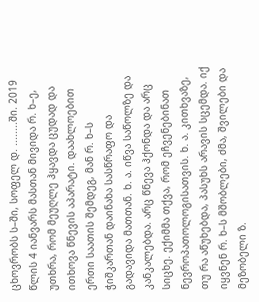ცხოვრობს ს–ში, სოფელ დ. ........ში. 2019 წლის 4 იანვარს მასთან მივიდა რ. ხ–ე, უთხრა, რომ მეუღლე ჰყავდა ცუდად და ითხოვა წნევის აპარატი. დაახლოებით ერთი საათის შემდეგ, მან რ. ხ–ს ჭიშკართან დაინახა სასწრაფო და გადავიდა მათთან. ხ. ა. იწვა საწოლზე და კანკალებდა. არც წნევა ჰქონდა და არც სიცხე. ექიმმა თქვა, რომ ეჩვენებინათ ნევროპათოლოგისათვის. ხ. ა. კითხვაზე, თუ რა აწუხებდა, პასუხს არავის სცემდა. იქ იყვნენ რ. ხ–ს მშობლები, ძმა, შვილები და მეზობელი ზ.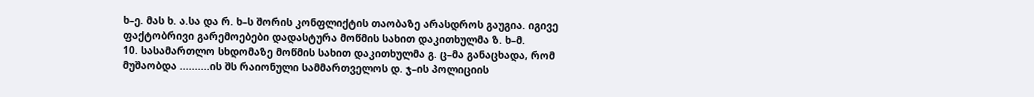ხ–ე. მას ხ. ა.სა და რ. ხ–ს შორის კონფლიქტის თაობაზე არასდროს გაუგია. იგივე ფაქტობრივი გარემოებები დადასტურა მოწმის სახით დაკითხულმა ზ. ხ–მ.
10. სასამართლო სხდომაზე მოწმის სახით დაკითხულმა გ. ც–მა განაცხადა, რომ მუშაობდა ..........ის შს რაიონული სამმართველოს დ. ჯ–ის პოლიციის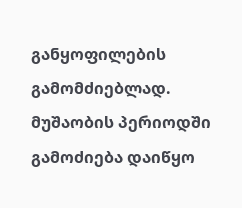განყოფილების გამომძიებლად. მუშაობის პერიოდში გამოძიება დაიწყო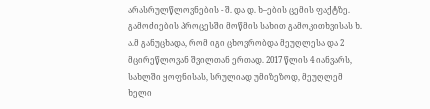არასრულწლოვნების - შ. და დ. ხ–ების ცემის ფაქტზე. გამოძიების პროცესში მოწმის სახით გამოკითხვისას ხ. ა.მ განუცხადა, რომ იგი ცხოვრობდა მეუღლესა და 2 მცირეწლოვან შვილთან ერთად. 2017 წლის 4 იანვარს, სახლში ყოფნისას, სრულიად უმიზეზოდ, მეუღლემ ხელი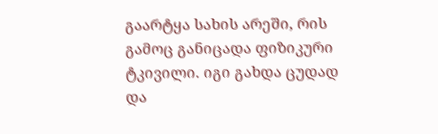გაარტყა სახის არეში, რის გამოც განიცადა ფიზიკური ტკივილი. იგი გახდა ცუდად და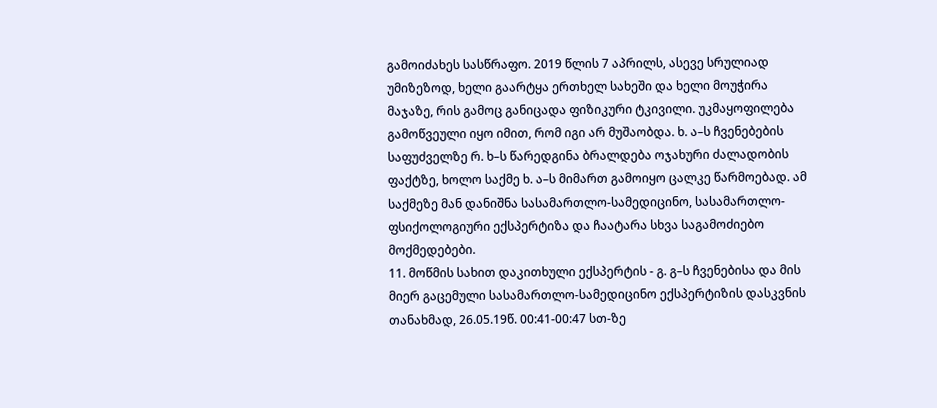გამოიძახეს სასწრაფო. 2019 წლის 7 აპრილს, ასევე სრულიად უმიზეზოდ, ხელი გაარტყა ერთხელ სახეში და ხელი მოუჭირა მაჯაზე, რის გამოც განიცადა ფიზიკური ტკივილი. უკმაყოფილება გამოწვეული იყო იმით, რომ იგი არ მუშაობდა. ხ. ა–ს ჩვენებების საფუძველზე რ. ხ–ს წარედგინა ბრალდება ოჯახური ძალადობის ფაქტზე, ხოლო საქმე ხ. ა–ს მიმართ გამოიყო ცალკე წარმოებად. ამ საქმეზე მან დანიშნა სასამართლო-სამედიცინო, სასამართლო- ფსიქოლოგიური ექსპერტიზა და ჩაატარა სხვა საგამოძიებო მოქმედებები.
11. მოწმის სახით დაკითხული ექსპერტის - გ. გ–ს ჩვენებისა და მის მიერ გაცემული სასამართლო-სამედიცინო ექსპერტიზის დასკვნის თანახმად, 26.05.19წ. 00:41-00:47 სთ-ზე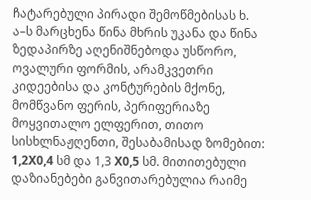ჩატარებული პირადი შემოწმებისას ხ. ა–ს მარცხენა წინა მხრის უკანა და წინა ზედაპირზე აღენიშნებოდა უსწორო, ოვალური ფორმის, არამკვეთრი კიდეებისა და კონტურების მქონე, მომწვანო ფერის, პერიფერიაზე მოყვითალო ელფერით, თითო სისხლნაჟღენთი, შესაბამისად ზომებით: 1,2X0,4 სმ და 1,3 X0,5 სმ. მითითებული დაზიანებები განვითარებულია რაიმე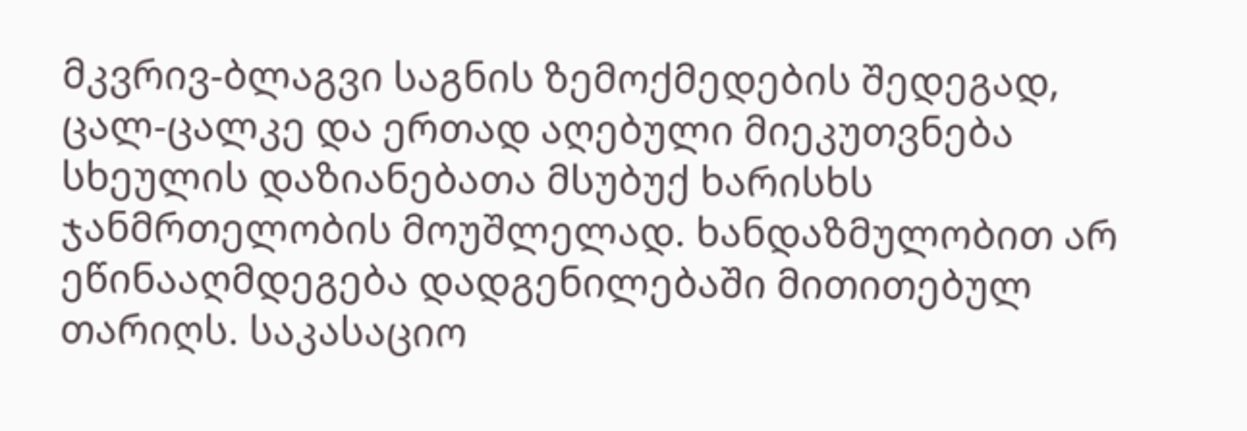მკვრივ-ბლაგვი საგნის ზემოქმედების შედეგად, ცალ-ცალკე და ერთად აღებული მიეკუთვნება სხეულის დაზიანებათა მსუბუქ ხარისხს ჯანმრთელობის მოუშლელად. ხანდაზმულობით არ ეწინააღმდეგება დადგენილებაში მითითებულ თარიღს. საკასაციო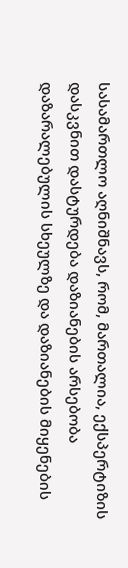სასამართლო აღნიშნავს, რომ, მართალია, ექსპერტიზის დასკვნით დასტურდება დაზიანების არსებობა დაზარალებულის სხეულზე და დაზიანების მიყენების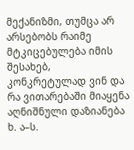მექანიზმი, თუმცა არ არსებობს რაიმე მტკიცებულება იმის შესახებ, კონკრეტულად ვინ და რა ვითარებაში მიაყენა აღნიშნული დაზიანება ხ. ა–ს.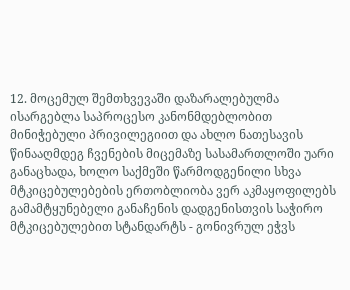12. მოცემულ შემთხვევაში დაზარალებულმა ისარგებლა საპროცესო კანონმდებლობით მინიჭებული პრივილეგიით და ახლო ნათესავის წინააღმდეგ ჩვენების მიცემაზე სასამართლოში უარი განაცხადა, ხოლო საქმეში წარმოდგენილი სხვა მტკიცებულებების ერთობლიობა ვერ აკმაყოფილებს გამამტყუნებელი განაჩენის დადგენისთვის საჭირო მტკიცებულებით სტანდარტს - გონივრულ ეჭვს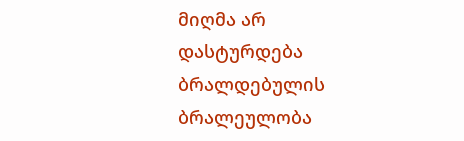მიღმა არ დასტურდება ბრალდებულის ბრალეულობა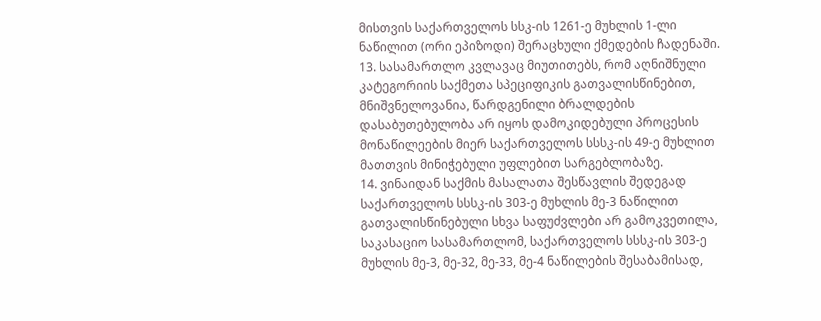მისთვის საქართველოს სსკ-ის 1261-ე მუხლის 1-ლი ნაწილით (ორი ეპიზოდი) შერაცხული ქმედების ჩადენაში.
13. სასამართლო კვლავაც მიუთითებს, რომ აღნიშნული კატეგორიის საქმეთა სპეციფიკის გათვალისწინებით, მნიშვნელოვანია, წარდგენილი ბრალდების დასაბუთებულობა არ იყოს დამოკიდებული პროცესის მონაწილეების მიერ საქართველოს სსსკ-ის 49-ე მუხლით მათთვის მინიჭებული უფლებით სარგებლობაზე.
14. ვინაიდან საქმის მასალათა შესწავლის შედეგად საქართველოს სსსკ-ის 303-ე მუხლის მე-3 ნაწილით გათვალისწინებული სხვა საფუძვლები არ გამოკვეთილა, საკასაციო სასამართლომ, საქართველოს სსსკ-ის 303-ე მუხლის მე-3, მე-32, მე-33, მე-4 ნაწილების შესაბამისად,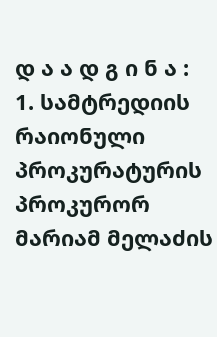დ ა ა დ გ ი ნ ა :
1. სამტრედიის რაიონული პროკურატურის პროკურორ მარიამ მელაძის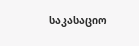საკასაციო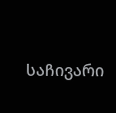საჩივარი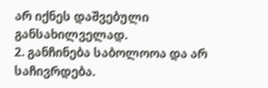არ იქნეს დაშვებული განსახილველად.
2. განჩინება საბოლოოა და არ საჩივრდება.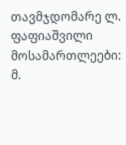თავმჯდომარე ლ. ფაფიაშვილი
მოსამართლეები: მ.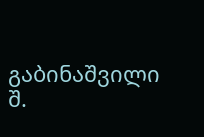გაბინაშვილი
შ.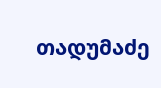თადუმაძე